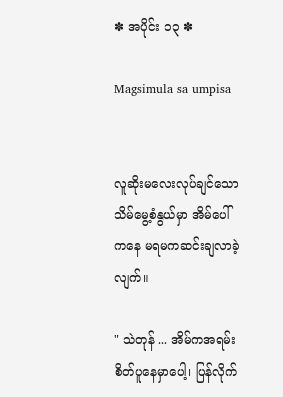✽ အပိုင်း ၁၃ ✽

Magsimula sa umpisa


လူဆိုးမလေးလုပ်ချင်သော သိမ်မွေ့စံနွယ်မှာ အိမ်ပေါ်ကနေ မရမကဆင်းချလာခဲ့လျက်။

" သဲတုန် ... အိမ်ကအရမ်းစိတ်ပူနေမှာပေါ့၊ ပြန်လိုက်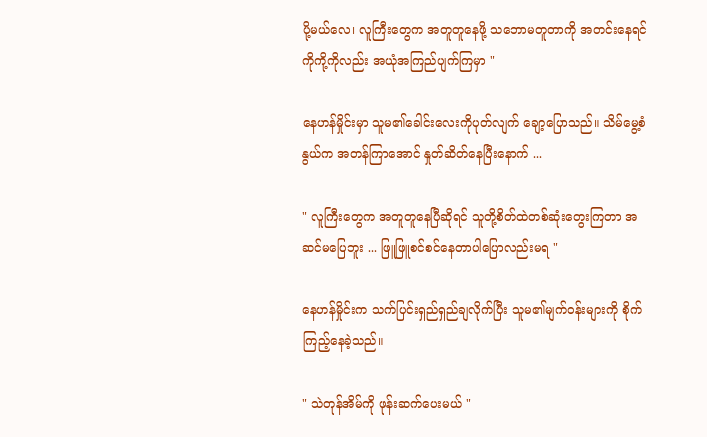ပို့မယ်လေ၊ လူကြီးတွေက အတူတူနေဖို့ သဘောမတူတာကို အတင်းနေရင် ကိုကို့ကိုလည်း အယုံအကြည်ပျက်ကြမှာ "

နေဟန်မှိုင်းမှာ သူမ၏ခေါင်းလေးကိုပုတ်လျက် ချော့ပြောသည်။ သိမ်မွေ့စံနွယ်က အတန်ကြာအောင် နှုတ်ဆိတ်နေပြီးနောက် ...

" လူကြီးတွေက အတူတူနေပြီဆိုရင် သူတို့စိတ်ထဲတစ်ဆုံးတွေးကြတာ အဆင်မပြေဘူး ... ဖြူဖြူစင်စင်နေတာပါပြောလည်းမရ "

နေဟန်မှိုင်းက သက်ပြင်းရှည်ရှည်ချလိုက်ပြီး သူမ၏မျက်ဝန်းများကို စိုက်ကြည့်နေခဲ့သည်။

" သဲတုန်အိမ်ကို ဖုန်းဆက်ပေးမယ် "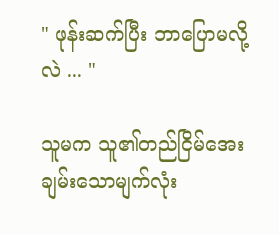" ဖုန်းဆက်ပြီး ဘာပြောမလို့လဲ ... "

သူမက သူ၏တည်ငြိမ်အေးချမ်းသောမျက်လုံး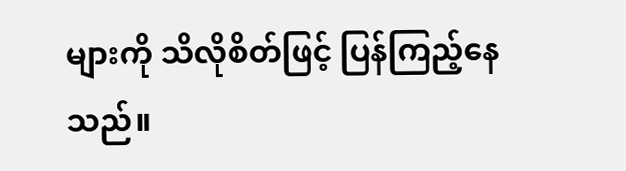များကို သိလိုစိတ်ဖြင့် ပြန်ကြည့်နေသည်။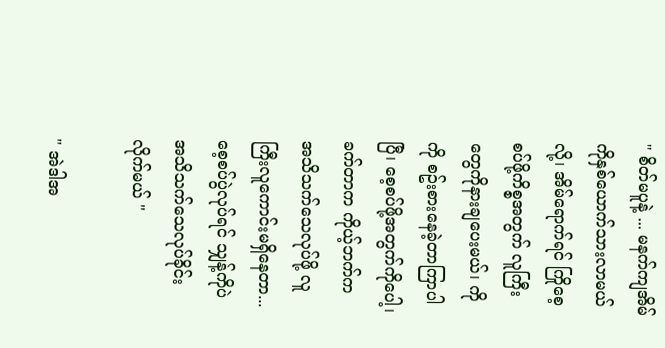" စိတ်မပူနဲ့ ... မနက်ကျအိမ်ကိုနှစ်ယောက်သားလာမယ်လို့၊ အိမ်ရောက်ရင် ကြိုစေ့စပ်ဖို့ကိစ္စအတွက် လူကြီးတွေကိုနားချပေးမယ်၊ ကိုကို စဥ်းစားနေခဲ့တာကြာပါပြီ၊ စေ့စပ်ဖို့အတွက်ကိုပေါ့၊ ခက်တာက ကိုယ့်ဘက်က အသိသက်သေလုပ်ဖို့ လူကြီးလူကောင်းမရှိနေတာ... စေ့စပ်ပွဲလုပ်ရင် သျှန့်ကိုပဲ အသိသက်သေလုပ်ခိုင်းလိုက်မယ် "

" အဲဒါအ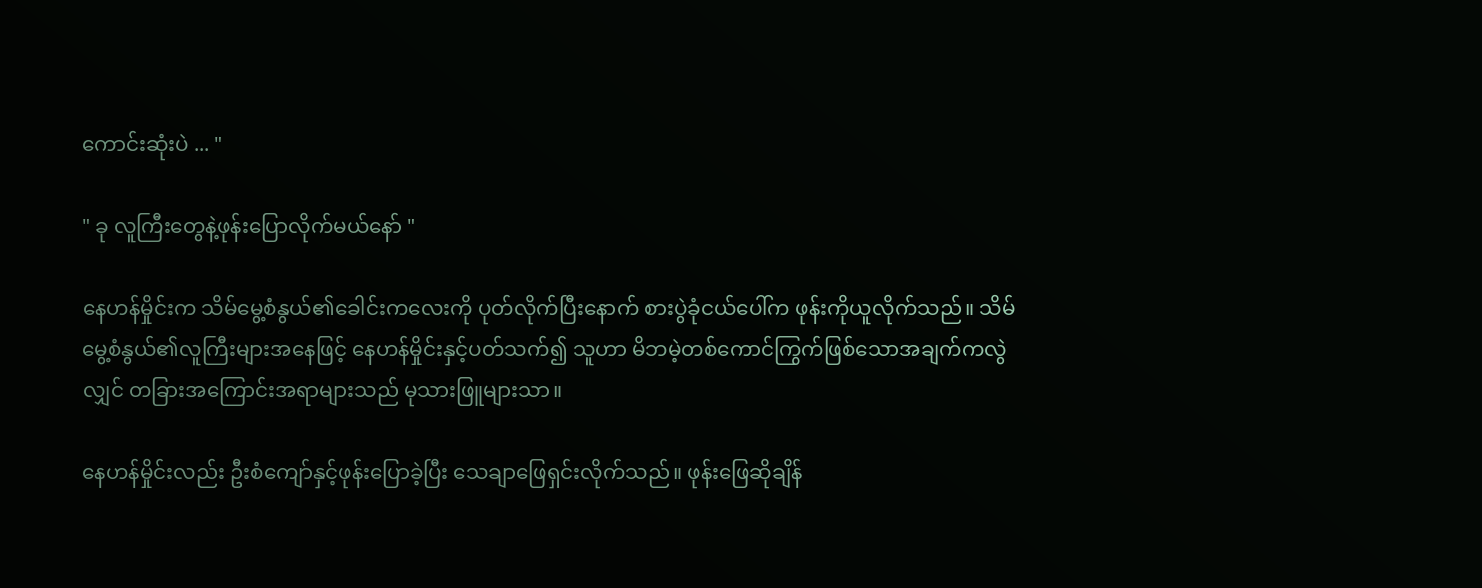ကောင်းဆုံးပဲ ... "

" ခု လူကြီးတွေနဲ့ဖုန်းပြောလိုက်မယ်နော် "

နေဟန်မှိုင်းက သိမ်မွေ့စံနွယ်၏ခေါင်းကလေးကို ပုတ်လိုက်ပြီးနောက် စားပွဲခုံငယ်ပေါ်က ဖုန်းကိုယူလိုက်သည်။ သိမ်မွေ့စံနွယ်၏လူကြီးများအနေဖြင့် နေဟန်မှိုင်းနှင့်ပတ်သက်၍ သူဟာ မိဘမဲ့တစ်ကောင်ကြွက်ဖြစ်သောအချက်ကလွဲလျှင် တခြားအကြောင်းအရာများသည် မုသားဖြူများသာ။

နေဟန်မှိုင်းလည်း ဦးစံကျော်နှင့်ဖုန်းပြောခဲ့ပြီး သေချာဖြေရှင်းလိုက်သည်။ ဖုန်းဖြေဆိုချိန်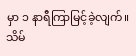မှာ ၁ နာရီကြာမြင့်ခဲ့လျက်။ သိမ်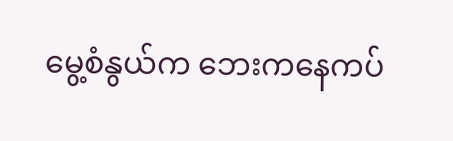မွေ့စံနွယ်က ဘေးကနေကပ်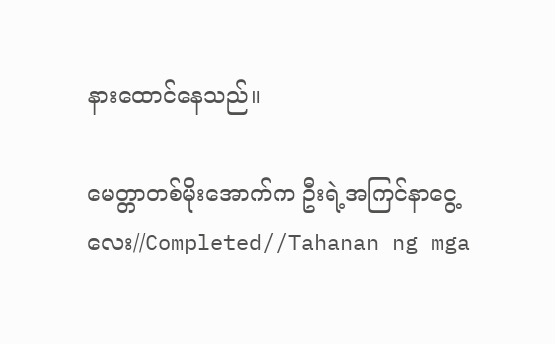နားထောင်နေသည်။

မေတ္တာတစ်မိုးအောက်က ဦးရဲ့အကြင်နာငွေ့လေး//Completed//Tahanan ng mga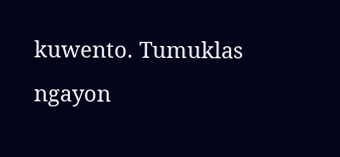kuwento. Tumuklas ngayon